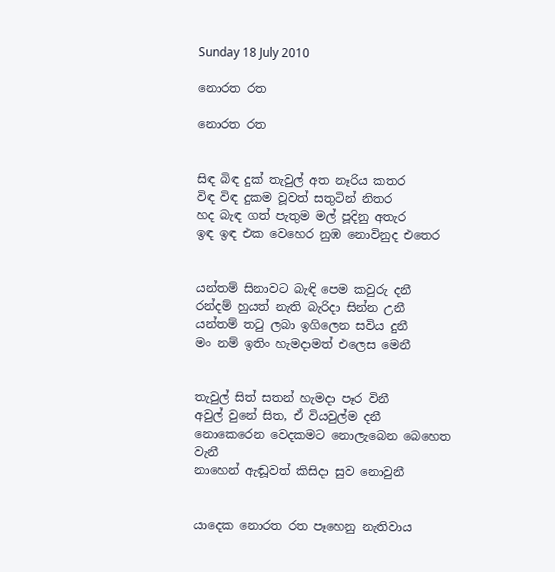Sunday 18 July 2010

නොරත රත

නොරත රත


සිඳ බිඳ දුක් තැවුල් අත නෑරිය කතර
විඳ විඳ දුකම වූවත් සතුටින් නිතර
හද බැඳ ගත් පැතුම මල් පූදිනු අතැර
ඉඳ ඉඳ එක වෙහෙර නුඹ නොවිනුද එතෙර


යන්තම් සිනාවට බැඳි පෙම කවුරු දනී
රන්දම් හුයත් නැති බැරිදා සින්න උනී
යන්තම් ත‍ටු ලබා ඉගිලෙන සවිය දුනී
මං නම් ඉතිං හැමදාමත් එලෙස මෙනී


තැවුල් සිත් සතන් හැමදා පෑර විනී
අවුල් වුනේ සිත, ඒ වියවුල්ම දනී
නොකෙරෙන වෙදකමට නොලැබෙන බෙහෙත වැනී
නාහෙන් ඇඬූවත් කිසිදා සුව නොවුනී


යාදෙක නොරත රත පෑහෙනු නැතිවාය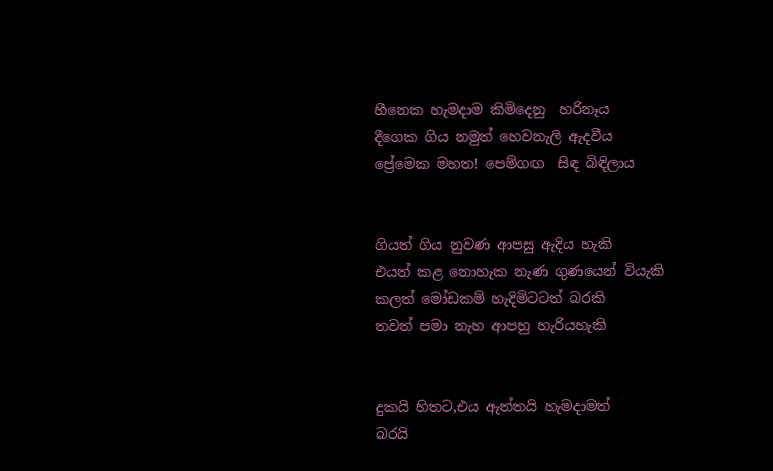හීනෙක හැමදාම කිමිදෙනු  හරිනෑය
දීගෙක ගිය නමුත් හෙවනැලි ඇදවීය
ප්‍රේමෙක මහත! පෙම්ගඟ  සිඳ බිඳිලාය


ගියත් ගිය නුවණ ආපසු ඇදිය හැකි
එයත් කළ නොහැක නැණ ගුණයෙන් වියැකි
කලත් මෝඩකම් හැදිමිටටත් බරකි
තවත් පමා නැහ ආපහු හැරියහැකි


දුකයි හිතට,එය ඇත්තයි හැමදාමත්
බරයි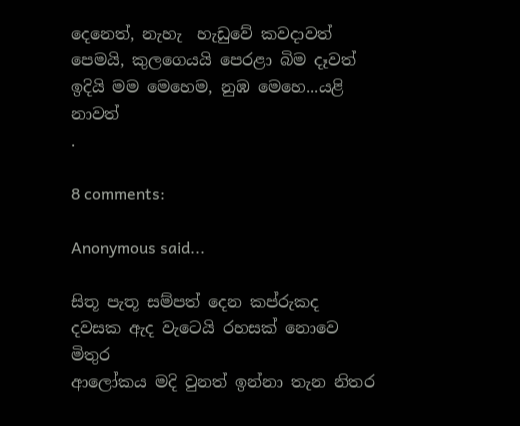දෙනෙත්, නැහැ  හැඩුවේ කවදාවත්
පෙමයි, කුලගෙයයි පෙරළා බිම දෑවත්
ඉදියි මම මෙහෙම, නුඹ මෙහෙ...යළි  නාවත්
.

8 comments:

Anonymous said...

සිතූ පැතූ සම්පත් දෙන කප්රුකද
දවසක ඇද වැටෙයි රහසක් නොවෙ මිතුර
ආලෝකය මදි වුනත් ඉන්නා තැන නිතර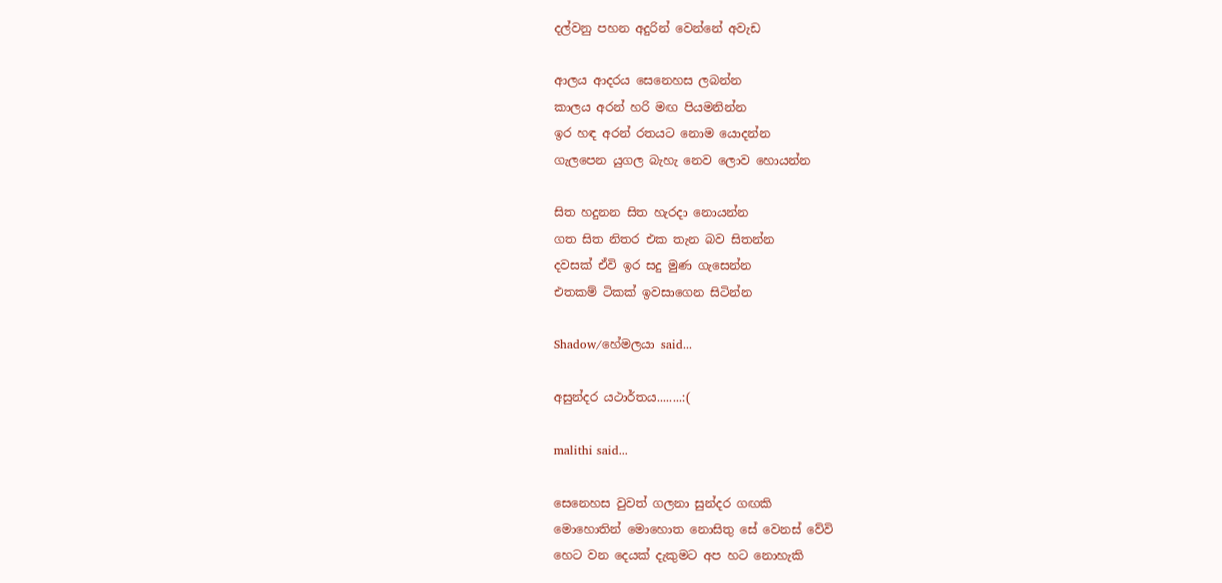දල්වනු පහන අදුරින් වෙන්නේ අවැඩ

ආලය ආදරය සෙනෙහස ලබන්න
කාලය අරන් හරි මඟ පියමනින්න
ඉර හඳ අරන් රතයට නොම යොදන්න
ගැලපෙන යුගල බැහැ නෙව ලොව හොයන්න

සිත හදුනන සිත හැරදා නොයන්න
ගත සිත නිතර එක තැන බව සිතන්න
දවසක් ඒවි ඉර සදු මුණ ගැසෙන්න
එතකම් ටිකක් ඉවසාගෙන සිටින්න

Shadow/හේමලයා said...

අසුන්දර යථාර්තය........:(

malithi said...

සෙනෙහස වුවත් ගලනා සුන්දර ගඟකි
මොහොතින් මොහොත නොසිතු සේ වෙනස් වේවි
හෙට වන දෙයක් දැකුමට අප හට නොහැකි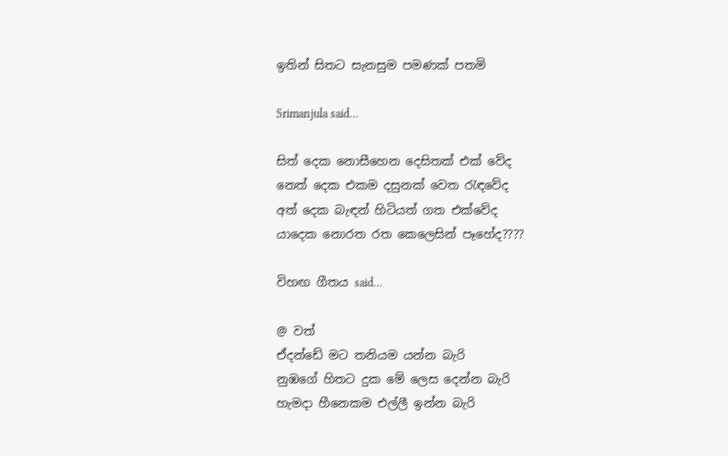ඉතින් සිතට සැනසුම පමණක් පතමි

Srimanjula said...

සිත් දෙක නොසීහෙන දෙසිතක් එක් වේද
නෙත් දෙක එකම දසුනක් වෙත රැඳවේද
අත් දෙක බැඳන් හිටියත් ගත එක්වේද
යාදෙක නොරත රත කෙලෙසින් පෑහේද????

විහඟ ගීතය said...

@ වත්
ඒදන්ඩේ මට තනියම යන්න බැරි
නුඹගේ හිතට දුක මේ ලෙස දෙන්න බැරි
හැමදා හීනෙකම එල්ලී ඉන්න බැරි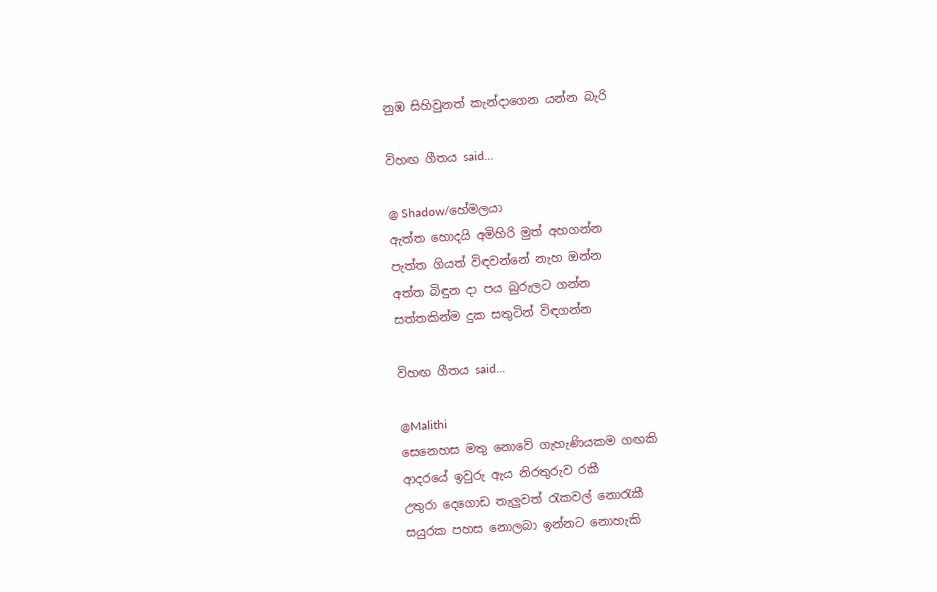නුඹ සිහිවුනත් කැන්දාගෙන යන්න බැරි

විහඟ ගීතය said...

@ Shadow/හේමලයා
ඇත්ත හොදයි අමිහිරි මුත් අහගන්න
පැත්ත ගියත් විඳවන්නේ නැහ ඔන්න
අත්ත බිඳුන දා පය බුරුලට ගන්න
සත්තකින්ම දුක සතුටින් විඳගන්න

විහඟ ගීතය said...

@Malithi
සෙනෙහස මතු නොවේ ගැහැණියකම ගඟකි
ආදරයේ ඉවුරු ඇය නිරතුරුව රකී
උතුරා දෙගොඩ තැලුවත් ‍රැකවල් නො‍රැකී
සයුරක පහස නොලබා ඉන්නට නොහැකි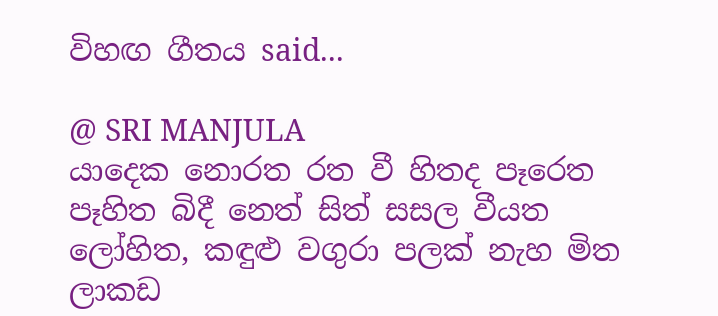විහඟ ගීතය said...

@ SRI MANJULA
යාදෙක නොරත රත වී හිතද පෑරෙත
පෑහිත බිදී නෙත් සිත් සසල වීයත
ලෝහිත, කඳුළු වගුරා පලක් නැහ මිත
ලාකඩ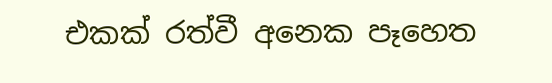එකක් රත්වී අනෙක පෑහෙත